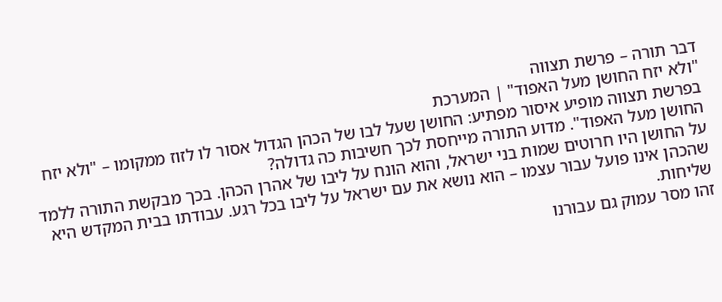דבר תורה – פרשת תצווה
"ולא יזח החושן מעל האפוד" | המערכת
בפרשת תצווה מופיע איסור מפתיע: החושן שעל לבו של הכהן הגדול אסור לו לזוז ממקומו – "ולא יזח החושן מעל האפוד". מדוע התורה מייחסת לכך חשיבות כה גדולה?
על החושן היו חרוטים שמות בני ישראל, והוא הונח על ליבו של אהרן הכהן. בכך מבקשת התורה ללמד שהכהן אינו פועל עבור עצמו – הוא נושא את עם ישראל על ליבו בכל רגע. עבודתו בבית המקדש היא שליחות.
זהו מסר עמוק גם עבורנו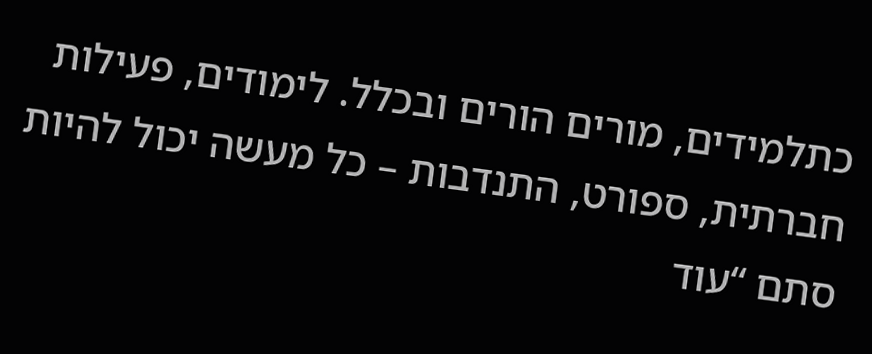כתלמידים, מורים הורים ובכלל. לימודים, פעילות חברתית, ספורט, התנדבות – כל מעשה יכול להיות סתם “עוד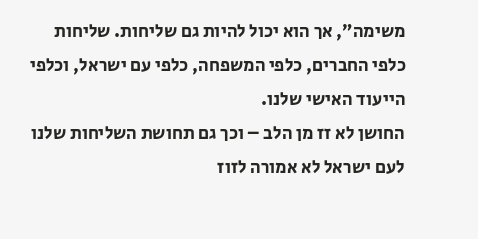משימה”, אך הוא יכול להיות גם שליחות. שליחות כלפי החברים, כלפי המשפחה, כלפי עם ישראל, וכלפי הייעוד האישי שלנו.
החושן לא זז מן הלב – וכך גם תחושת השליחות שלנו לעם ישראל לא אמורה לזוז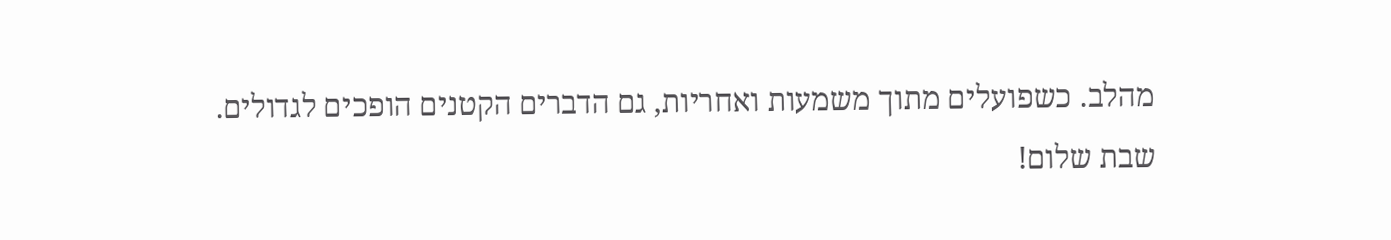מהלב. כשפועלים מתוך משמעות ואחריות, גם הדברים הקטנים הופכים לגדולים.
שבת שלום!